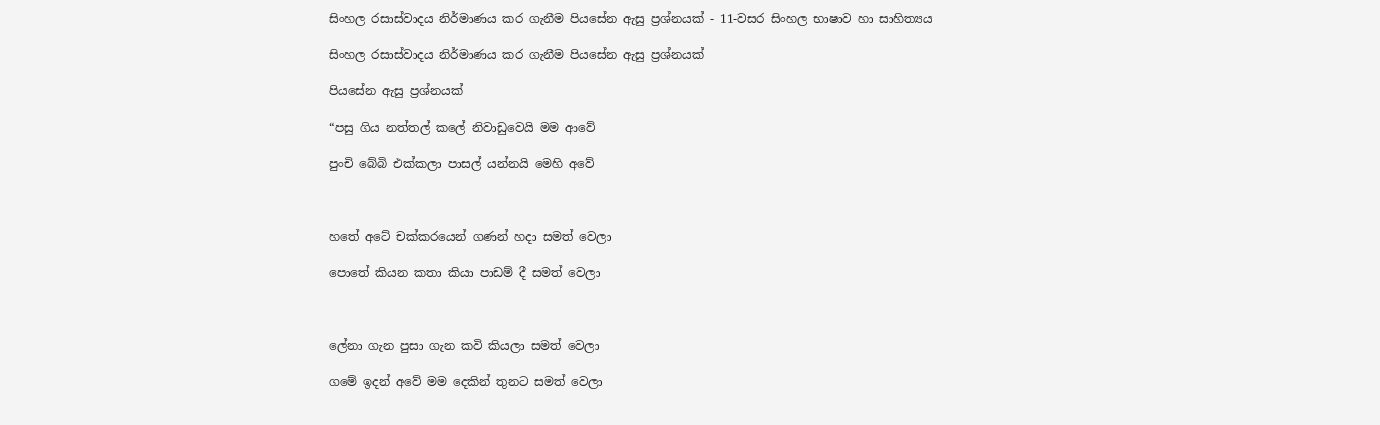සිංහල රසාස්වාදය නිර්මාණය කර ගැනීම පියසේන ඇසු ප්‍රශ්නයක් - 11-වසර සිංහල භාෂාව හා සාහිත්‍යය

සිංහල රසාස්වාදය නිර්මාණය කර ගැනීම පියසේන ඇසු ප්‍රශ්නයක්

පියසේන ඇසු ප්‍රශ්නයක්

“පසු ගිය නත්තල් කලේ නිවාඩුවෙයි මම ආවේ

පුංචි බේබි එක්කලා පාසල් යන්නයි මෙහි අවේ



හතේ අටේ චක්කරයෙන් ගණන් හදා සමත් වෙලා

පොතේ කියන කතා කියා පාඩම් දී සමත් වෙලා



ලේනා ගැන පුසා ගැන කවි කියලා සමත් වෙලා

ගමේ ඉදන් අවේ මම දෙකින් තුනට සමත් වෙලා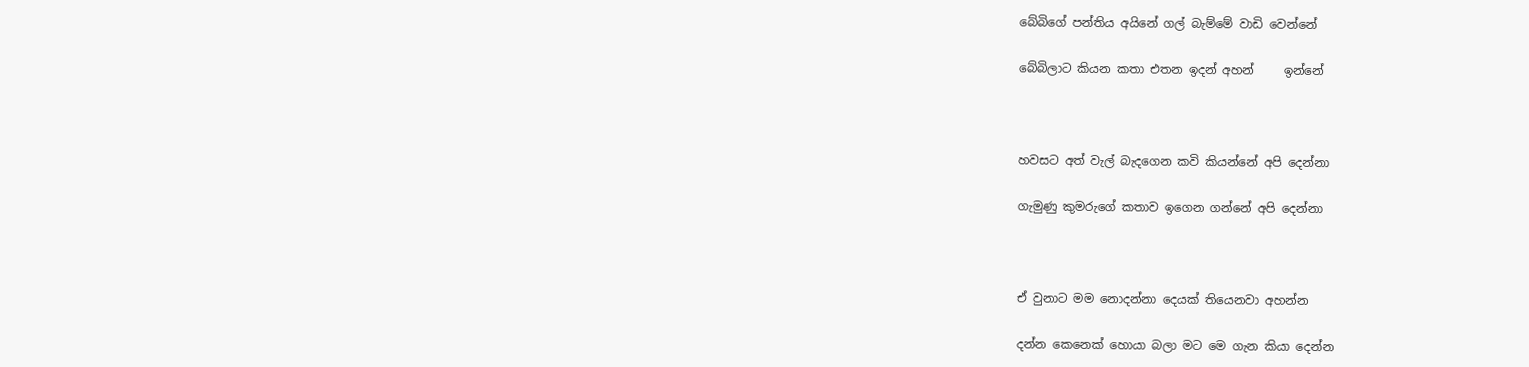බේබිගේ පන්තිය අයිනේ ගල් බැම්මේ වාඩි වෙන්නේ

බේබිලාට කියන කතා එතන ඉදන් අහන්     ඉන්නේ



හවසට අත් වැල් බැදගෙන කවි කියන්නේ අපි දෙන්නා

ගැමුණු කුමරුගේ කතාව ඉගෙන ගන්නේ අපි දෙන්නා



ඒ වුනාට මම නොදන්නා දෙයක් තියෙනවා අහන්න

දන්න කෙනෙක් හොයා බලා මට මෙ ගැන කියා දෙන්න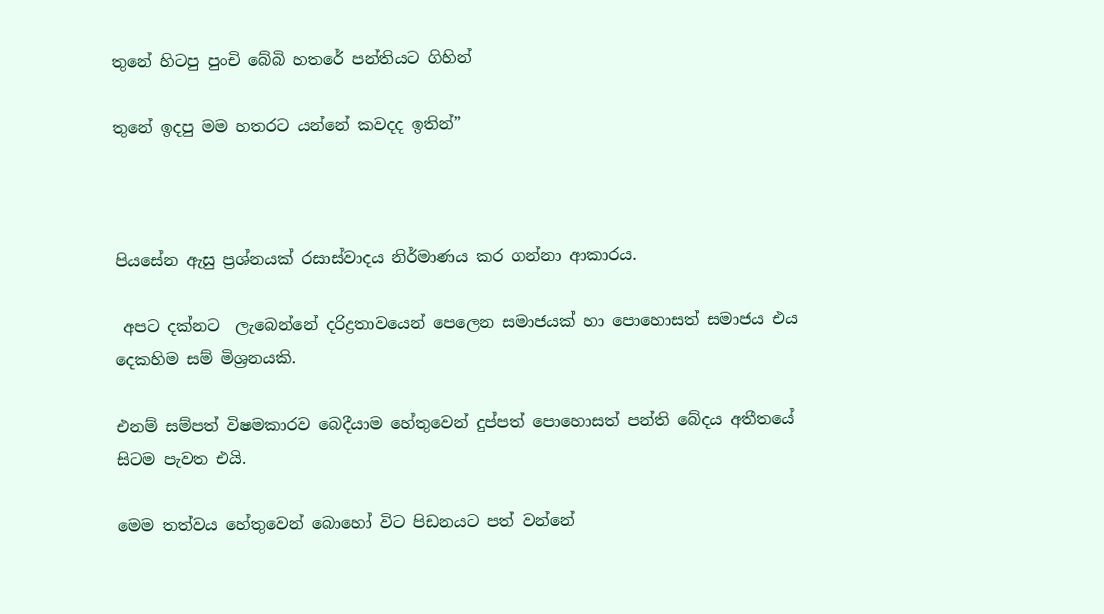තුනේ හිටපු පුංචි බේබි හතරේ පන්තියට ගිහින්

තුනේ ඉදපු මම හතරට යන්නේ කවදද ඉතින්”



පියසේන ඇසු ප්‍රශ්නයක් රසාස්වාදය නිර්මාණය කර ගන්නා ආකාරය.

 අපට දක්නට  ලැබෙන්නේ දරිද්‍රතාවයෙන් පෙලෙන සමාජයක් හා පොහොසත් සමාජය එය දෙකහිම සම් මිශ්‍රනයකි.

එනම් සම්පත් විෂමකාරව බෙදීයාම හේතුවෙන් දුප්පත් පොහොසත් පන්ති බේදය අතීතයේ සිටම පැවත එයි.

මෙම තත්වය හේතුවෙන් බොහෝ විට පිඩනයට පත් වන්නේ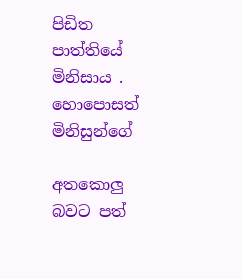පිඩිත පාත්තියේ මිනිසාය . හොපොසත් මිනිසුන්ගේ

අතකොලු බවට පත්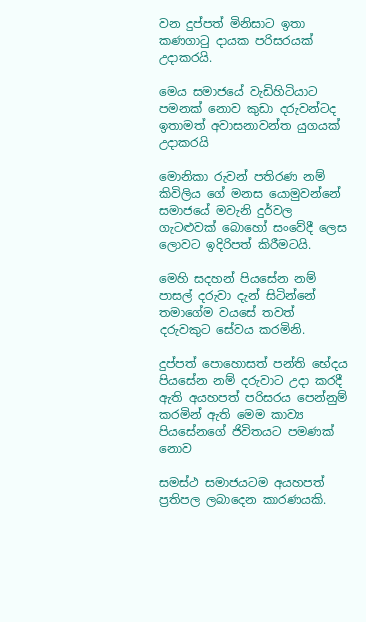වන දුප්පත් මිනිසාට ඉතා කණගාටු දායක පරිසරයක් උදාකරයි.

මෙය සමාජයේ වැඩිහිටියාට පමනක් නොව කුඩා දරුවන්ටද ඉතාමත් අවාසනාවන්ත යුගයක් උදාකරයි

මොනිකා රුවන් පතිරණ නම් කිවිලිය ගේ මනස යොමුවන්නේ සමාජයේ මවැනි දුර්වල ගැටළුවක් බොහෝ සංවේදී ලෙස ලොවට ඉදිරිපත් කිරීමටයි.

මෙහි සදහන් පියසේන නම් පාසල් දරුවා දැන් සිටින්නේ තමාගේම වයසේ තවත් දරුවකුට සේවය කරමිනි.

දුප්පත් පොහොසත් පන්ති භේදය පියසේන නම් දරුවාට උදා කරදී ඇති අයහපත් පරිසරය පෙන්නුම් කරමින් ඇති මෙම කාව්‍ය පියසේනගේ ජිවිතයට පමණක් නොව

සමස්ථ සමාජයටම අයහපත් ප්‍රතිපල ලබාදෙන කාරණයකි.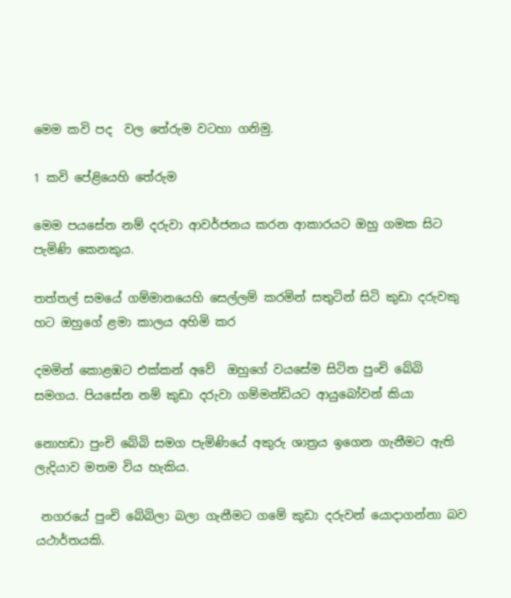මෙම කවි පද  වල තේරුම වටහා ගනිමු.

1 කවි පේළියෙහි තේරුම

මෙම පයසේන නම් දරුවා ආවර්ජනය කරන ආකාරයට ඔහු ගමක සිට පැමිණි කෙනකුය.

තත්තල් සමයේ ගම්මානයෙහි සෙල්ලම් කරමින් සතුටින් සිටි කුඩා දරුවකු හට ඔහුගේ ළමා කාලය අහිමි කර

දමමින් කොළඹට එක්කන් අවේ  ඔහුගේ වයසේම සිටින පුංචි බේබි සමගය. පියසේන නම් කුඩා දරුවා ගම්මන්ඩියට ආයුබෝවන් කියා

නොහඩා පුංචි බේබි සමග පැමිණියේ අකුරු ශාත්‍රය ඉගෙන ගැනීමට ඇති ලැදියාව මතම විය හැකිය.

 නගරයේ පුංචි බේබිලා බලා ගැනීමට ගමේ කුඩා දරුවන් යොදාගන්නා බව යථාර්තයකි.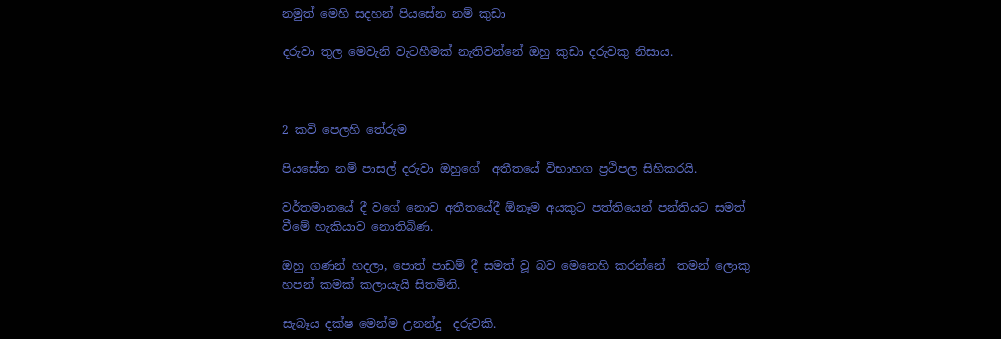නමුත් මෙහි සදහන් පියසේන නම් කුඩා

දරුවා තුල මෙවැනි වැටහීමක් නැතිවන්නේ ඔහු කුඩා දරුවකු නිසාය.



2 කවි පෙලහි තේරුම

පියසේන නම් පාසල් දරුවා ඔහුගේ  අතීතයේ විභාහග ප්‍රථිපල සිහිකරයි.

වර්තමානයේ දී වගේ නොව අතීතයේදී ඕනෑම අයකුට පත්තියෙන් පන්තියට සමත් වීමේ හැකියාව නොතිබිණ.

ඔහු ගණන් හදලා, පොත් පාඩම් දී සමත් වූ බව මෙනෙහි කරන්නේ  තමන් ලොකු හපන් කමක් කලායැයි සිතමිනි.

සැබෑය දක්ෂ මෙන්ම උනන්දු  දරුවකි.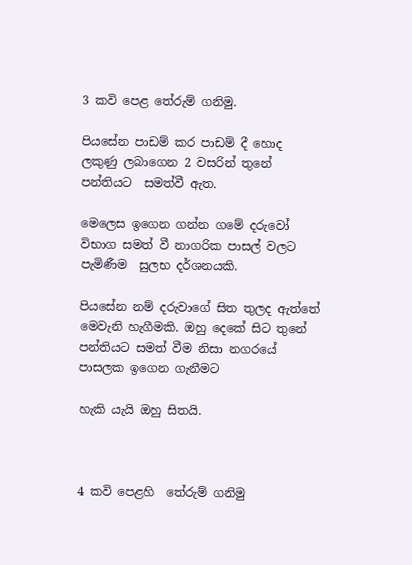3 කවි පෙළ තේරුම් ගනිමු.

පියසේන පාඩම් කර පාඩම් දී හොද ලකුණු ලබාගෙන 2 වසරින් තුනේ පන්තියට  සමත්වී ඇත.

මෙලෙස ඉගෙන ගන්න ගමේ දරුවෝ විභාග සමත් වී නාගරික පාසල් වලට පැමිණීම  සුලභ දර්ශනයකි.

පියසේන නම් දරුවාගේ සිත තුලද ඇත්තේ මෙවැනි හැගීමකි. ඔහු දෙකේ සිට තුනේ පන්තියට සමත් වීම නිසා නගරයේ පාසලක ඉගෙන ගැනීමට

හැකි යැයි ඔහු සිතයි.



4 කවි පෙළහි  තේරුම් ගනිමු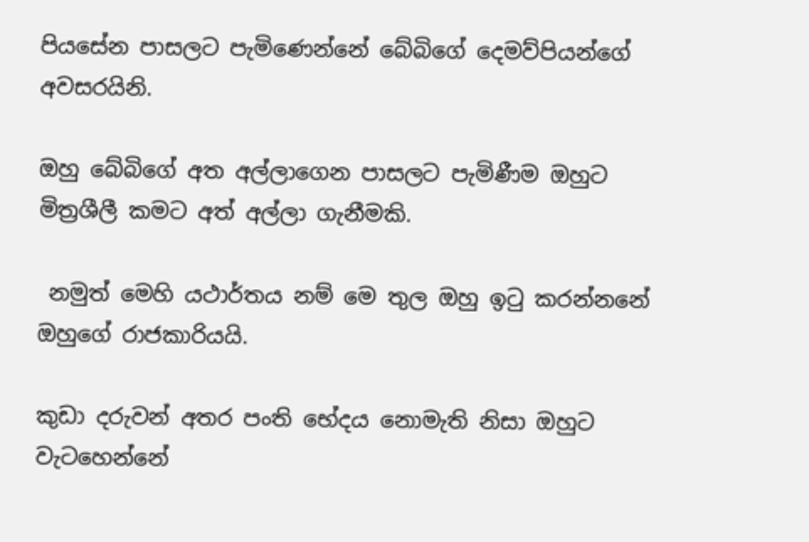පියසේන පාසලට පැමිණෙන්නේ බේබිගේ දෙමව්පියන්ගේ අවසරයිනි.

ඔහු බේබිගේ අත අල්ලාගෙන පාසලට පැමිණීම ඔහුට මිත්‍රශීලී කමට අත් අල්ලා ගැනීමකි.

 නමුත් මෙහි යථාර්තය නම් මෙ තුල ඔහු ඉටු කරන්නනේ ඔහුගේ රාජකාරියයි.

කුඩා දරුවන් අතර පංති භේදය නොමැති නිසා ඔහුට වැටහෙන්නේ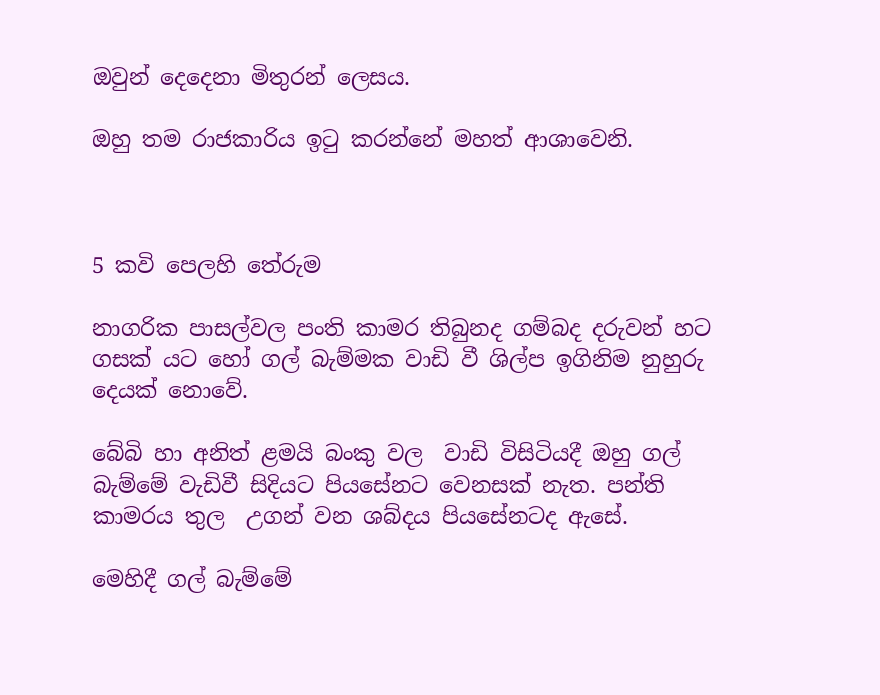ඔවුන් දෙදෙනා මිතුරන් ලෙසය.

ඔහු තම රාජකාරිය ඉටු කරන්නේ මහත් ආශාවෙනි.



5 කවි පෙලහි තේරුම

නාගරික පාසල්වල පංති කාමර තිබුනද ගම්බද දරුවන් හට ගසක් යට හෝ ගල් බැම්මක වාඩි වී ශිල්ප ඉගිනිම නුහුරු දෙයක් නොවේ.

බේබි හා අනිත් ළමයි බංකු වල  වාඩි විසිටියදී ඔහු ගල් බැම්මේ වැඩිවී සිදියට පියසේනට වෙනසක් නැත. පන්ති කාමරය තුල  උගන් වන ශබ්දය පියසේනටද ඇසේ.

මෙහිදී ගල් බැම්මේ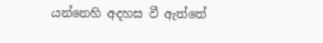යන්නෙහි අදහස වී ඇත්තේ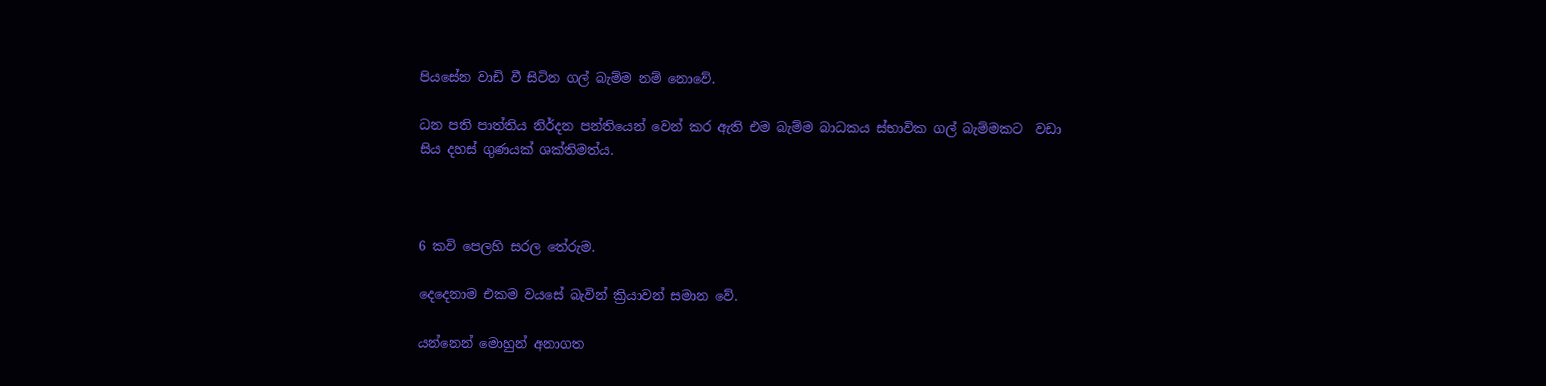පියසේන වාඩි වී සිටින ගල් බැම්ම නම් නොවේ.

ධන පති පාත්තිය නිර්දන පන්තියෙන් වෙන් කර ඇති එම බැම්ම බාධකය ස්භාවික ගල් බැම්මකට  වඩා  සිය දහස් ගුණයක් ශක්තිමත්ය.



6 කවි පෙලහි සරල තේරුම.

දෙදෙනාම එකම වයසේ බැවින් ක්‍රියාවන් සමාන වේ.

යන්නෙන් මොහුන් අනාගත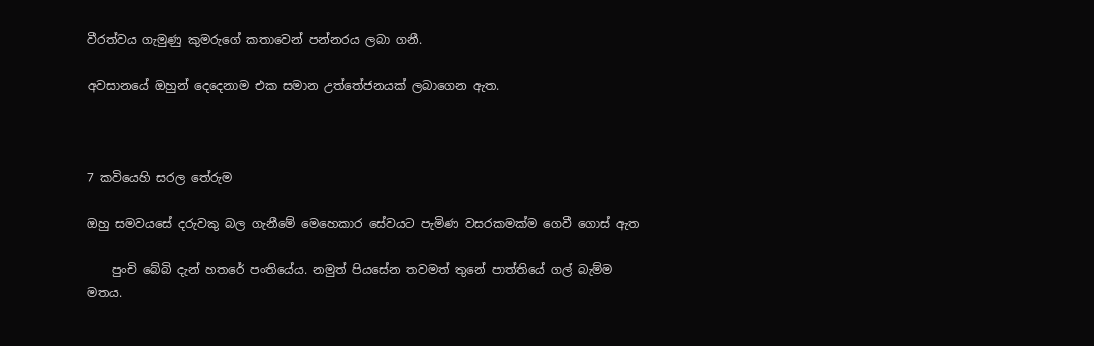වීරත්වය ගැමුණු කුමරුගේ කතාවෙන් පන්නරය ලබා ගනී.

අවසානයේ ඔහුන් දෙදෙනාම එක සමාන උත්තේජනයක් ලබාගෙන ඇත.



7 කවියෙහි සරල තේරුම

ඔහු සමවයසේ දරුවකු බල ගැනීමේ මෙහෙකාර සේවයට පැමිණ වසරකමක්ම ගෙවී ගොස් ඇත

    පුංචි බේබි දැන් හතරේ පංතියේය. නමුත් පියසේන තවමත් තුනේ පාත්තියේ ගල් බැම්ම මතය.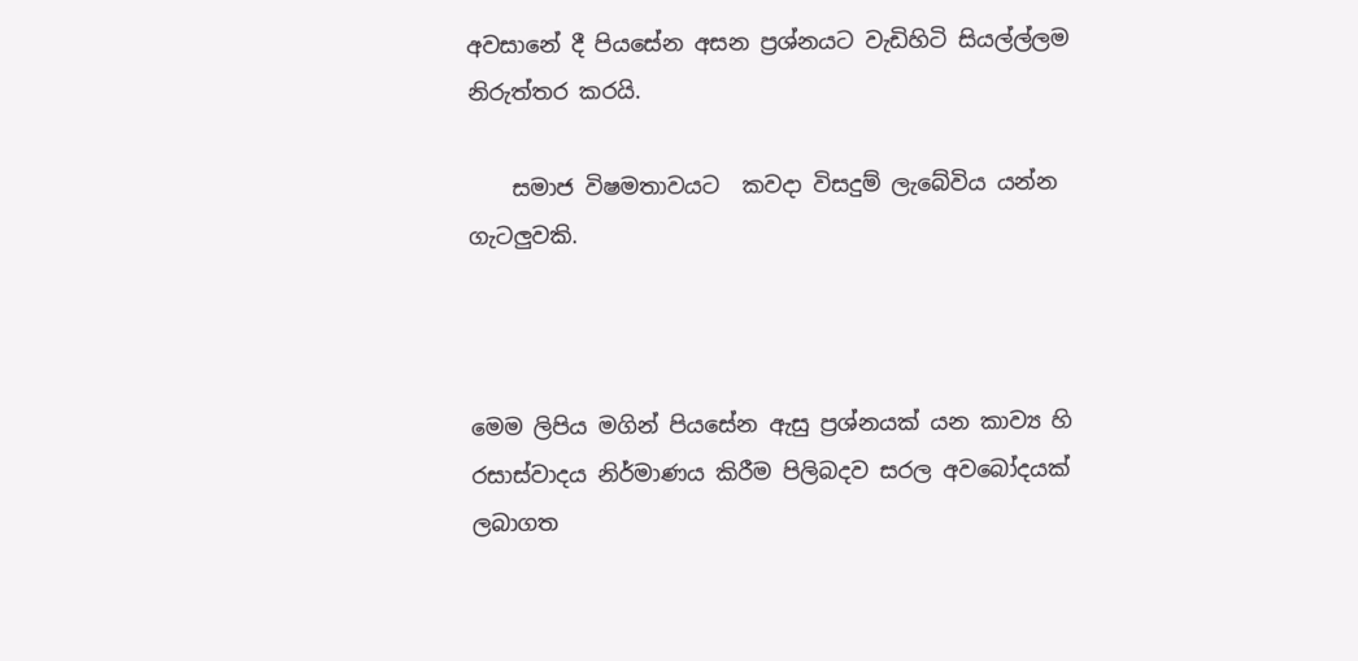අවසානේ දී පියසේන අසන ප්‍රශ්නයට වැඩිහිටි සියල්ල්ලම නිරුත්තර කරයි.

    සමාජ විෂමතාවයට  කවදා විසදුම් ලැබේවිය යන්න ගැටලුවකි.



මෙම ලිපිය මගින් පියසේන ඇසු ප්‍රශ්නයක් යන කාව්‍ය හි රසාස්වාදය නිර්මාණය කිරීම පිලිබදව සරල අවබෝදයක් ලබාගත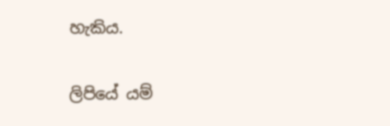හැකිය.

ලිපියේ යම්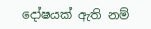දෝෂයක් ඇති නම්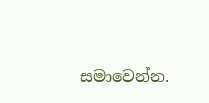සමාවෙන්න.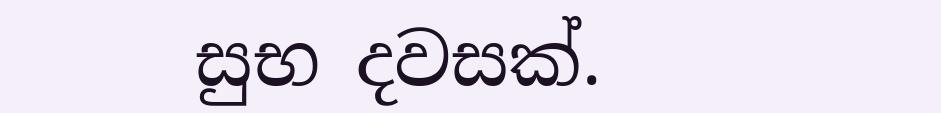සුභ දවසක්.